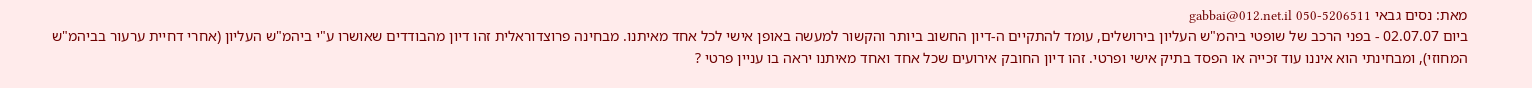מאת: נסים גבאי gabbai@012.net.il 050-5206511
ביום 02.07.07 - בפני הרכב של שופטי ביהמ"ש העליון בירושלים, עומד להתקיים ה-דיון החשוב ביותר והקשור למעשה באופן אישי לכל אחד מאיתנו. מבחינה פרוצדוראלית זהו דיון מהבודדים שאושרו ע"י ביהמ"ש העליון (אחרי דחיית ערעור בביהמ"ש המחוזי), ומבחינתי הוא איננו עוד זכייה או הפסד בתיק אישי ופרטי. זהו דיון החובק אירועים שכל אחד ואחד מאיתנו יראה בו עניין פרטי ?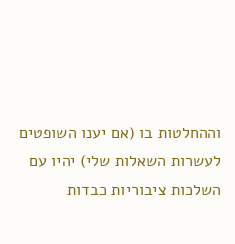וההחלטות בו (אם יענו השופטים לעשרות השאלות שלי) יהיו עם השלכות ציבוריות כבדות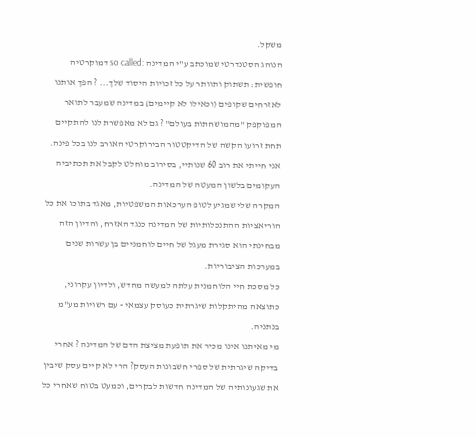משקל.
הנוהג הסטנדרטי שמוכתב ע"י המדינה :so called דמוקרטיה חופשית: תשתוק ותוותר על כל זכויות היסוד שלך... ? הפך אותנו לאזרחים שקופים (וכאילו לא קיימים) במדינה שמעבר לתואר המפוקפק "מהמושחתות בעולם" ? גם לא מאפשרת לנו להתקיים תחת זרועו הקשה של הדיקטטור הבירוקרטי האורב לנו בכל פינה.
אני חייתי את רוב 60 שנותיי, בסירוב מוחלט לקבל את תכתיביה העקומים בלשון המעטה של המדינה.
המקרה שלי שמגיע לטופ הערכאות המשפטיות, מאגד בתוכו את כל הוריאציות ההתנכלותיות של המדינה כנגד האזרח, והדיון הזה מבחינתי הוא סגירת מעגל של חיים לוחמניים בן עשרות שנים במערכות הציבוריות.
כל מסכת חיי הלוחמנית עלתה למעשה מחדש, ולדיון עקרוני, כתוצאה מהיתקלות שיגרתית כעוסק עצמאי - עם רשויות מע"מ בנתניה.
מי מאיתנו אינו מכיר את תופעת מציצת הדם של המדינה ? אחרי בדיקה שיגרתית של ספרי חשבונות העסק? הרי לא קיים עסק שיבין את שגעונותיה של המדינה חדשות לבקרים, וכמעט בטוח שאחרי כל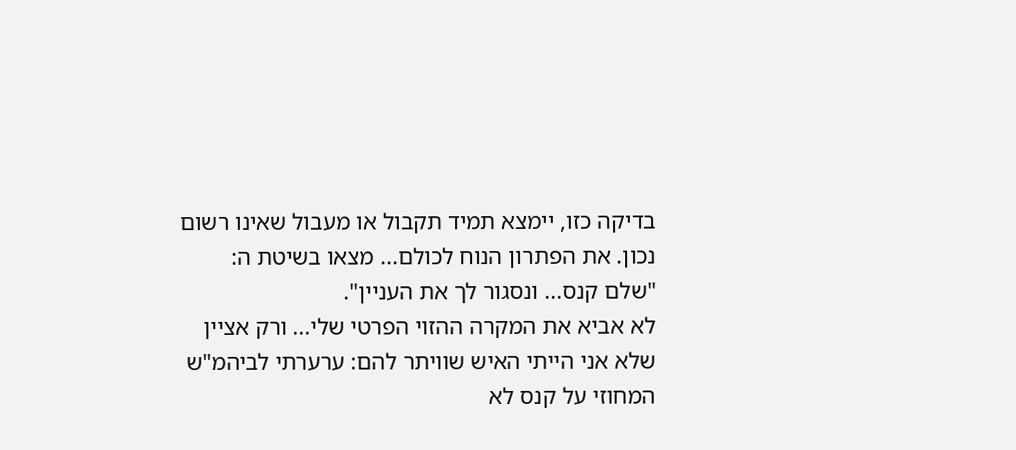בדיקה כזו, יימצא תמיד תקבול או מעבול שאינו רשום נכון. את הפתרון הנוח לכולם... מצאו בשיטת ה: "שלם קנס... ונסגור לך את העניין".
לא אביא את המקרה ההזוי הפרטי שלי... ורק אציין שלא אני הייתי האיש שוויתר להם: ערערתי לביהמ"ש המחוזי על קנס לא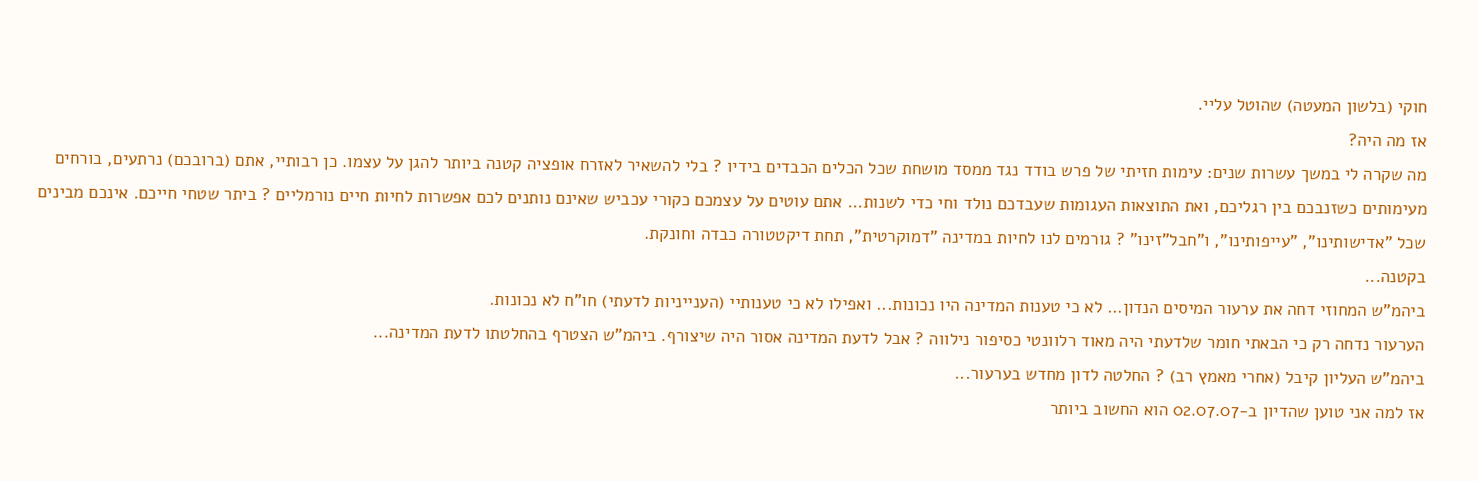חוקי (בלשון המעטה) שהוטל עליי.
אז מה היה?
מה שקרה לי במשך עשרות שנים: עימות חזיתי של פרש בודד נגד ממסד מושחת שכל הכלים הכבדים בידיו ? בלי להשאיר לאזרח אופציה קטנה ביותר להגן על עצמו. כן רבותיי, אתם (ברובכם) נרתעים, בורחים מעימותים כשזנבכם בין רגליכם, ואת התוצאות העגומות שעבדכם נולד וחי כדי לשנות... אתם עוטים על עצמכם כקורי עכביש שאינם נותנים לכם אפשרות לחיות חיים נורמליים ? ביתר שטחי חייכם. אינכם מבינים
שכל "אדישותינו", "עייפותינו", ו"חבל"זינו" ? גורמים לנו לחיות במדינה "דמוקרטית", תחת דיקטטורה כבדה וחונקת.
בקטנה...
ביהמ"ש המחוזי דחה את ערעור המיסים הנדון... לא כי טענות המדינה היו נכונות... ואפילו לא כי טענותיי (הענייניות לדעתי) חו"ח לא נכונות.
הערעור נדחה רק כי הבאתי חומר שלדעתי היה מאוד רלוונטי כסיפור נילווה ? אבל לדעת המדינה אסור היה שיצורף. ביהמ"ש הצטרף בהחלטתו לדעת המדינה...
ביהמ"ש העליון קיבל (אחרי מאמץ רב) ? החלטה לדון מחדש בערעור...
אז למה אני טוען שהדיון ב-02.07.07 הוא החשוב ביותר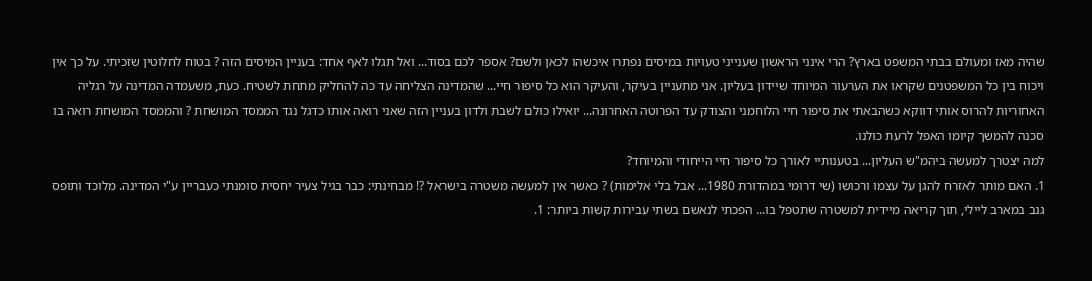שהיה מאז ומעולם בבתי המשפט בארץ? הרי אינני הראשון שענייני טעויות במיסים נפתרו איכשהו לכאן ולשם? אספר לכם בסוד... ואל תגלו לאף אחד: בעניין המיסים הזה ? בטוח לחלוטין שזכיתי. על כך אין ויכוח בין כל המשפטנים שקראו את הערעור המיוחד שיידון בעליון. אני מתעניין בעיקר, והעיקר הוא כל סיפור חיי... שהמדינה הצליחה עד כה להחליק מתחת לשטיח. כעת, משעמדה המדינה על רגליה האחוריות להרוס אותי דווקא כשהבאתי את סיפור חיי הלוחמני והצודק עד הפרוטה האחרונה... יואילו כולם לשבת ולדון בעניין הזה שאני רואה אותו כדגל נגד הממסד המושחת ? והממסד המושחת רואה בו סכנה להמשך קיומו האפל לרעת כולנו.
למה יצטרך למעשה ביהמ"ש העליון... בטענותיי לאורך כל סיפור חיי הייחודי והמיוחד?
1. האם מותר לאזרח להגן על עצמו ורכושו (שי דרומי במהדורת 1980... אבל בלי אלימות) ? כאשר אין למעשה משטרה בישראל ?! מבחינתי: כבר בגיל צעיר יחסית סומנתי כעבריין ע"י המדינה. מלוכד ותופס גנב במארב ליילי, תוך קריאה מיידית למשטרה שתטפל בו... הפכתי לנאשם בשתי עבירות קשות ביותר: 1.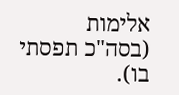אלימות (בסה"כ תפסתי בו).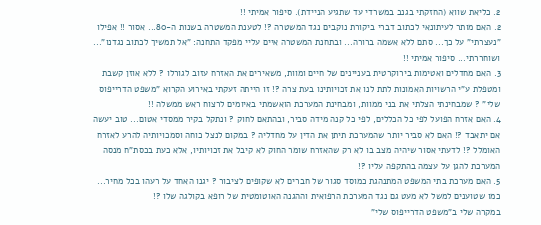2. כליאת שווא (החזקתי בגנב במשרדי עד שתגיע הניידת). סיפור אמיתי !!
2. האם מותר לעיתונאי לכתוב דברי ביקורת נוקבים נגד המשטרה ?! לטענת המשטרה בשנות ה-80... אסור !! אפילו "נעצרתי" על כך... סתם ללא אשמה ברורה... ובתחנת המשטרה איים עליי מפקד התחנה: "אל תמשיך לכתוב נגדנו"... ושוחררתי... סיפור אמיתי !!
3. האם מחדלים ואטימות בירוקרטית בעניינים של חיים ומוות, משאירים את האזרח עזוב לגורלו ? ללא אוזן קשבת ומטפלת ע"י הרשויות האמונות לתת לנו את זכויותינו בעת צרה ?! זו הייתה זעקתי באירוע הקרוא "משפט הדרייפוס שלי" ? שמבחינתי הצלתי את בני ממוות, ומבחינת המערכת הואשמתי באיומים לרצוח ראש ממשלה !!
4. האם אזרח הפועל לפי כל הכללים, לפי כל קנה מידה סביר, ובהתאם לחוק ? ונתקל בקיר ממסדי אטום... טוב יעשה אם יתאבד ?! האם לא סביר יותר שהמערכת תיתן את הדין על מחדליה ? במקום לנצל כוחה וסמכויותיה להרע לאזרח האומלל ?! לדעתי אסור שיהיה מצב בו לא רק שהאזרח שומר החוק לא קיבל את זכויותיו, אלא כעת בכסת"ח מנסה המערכת להגן על עצמה בהתקפה עליו ?!
5. האם מערכת בתי המשפט המתנהגת כמוסד סגור של חברים לא שקופים לציבור ? יגנו האחד על רעהו בכל מחיר... כמו שטוענים למשל לא מעט גם נגד המערכת הרפואית וההגנה האוטומטית של רופא בקולגה שלו ?!
במקרה שלי ב"משפט הדרייפוס שלי"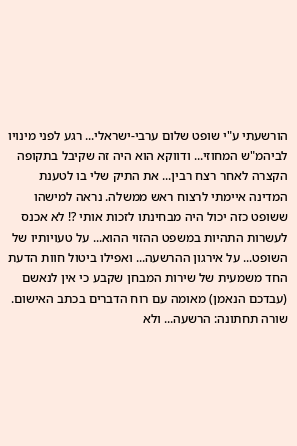הורשעתי ע"י שופט שלום ערבי-ישראלי... רגע לפני מינויו לביהמ"ש המחוזי... ודווקא הוא היה זה שקיבל בתקופה הקצרה לאחר רצח רבין... את התיק שלי בו לטענת המדינה איימתי לרצוח ראש ממשלה. נראה למישהו ששופט כזה יכול היה מבחינתו לזכות אותי ?! לא אכנס לעשרות התהיות במשפט ההזוי ההוא... על טעויותיו של השופט... על אירגון ההרשעה... ואפילו ביטול חוות הדעת החד משמעית של שירות המבחן שקבע כי אין לנאשם (עבדכם הנאמן) מאומה עם רוח הדברים בכתב האישום. שורה תחתונה: הרשעה... ולא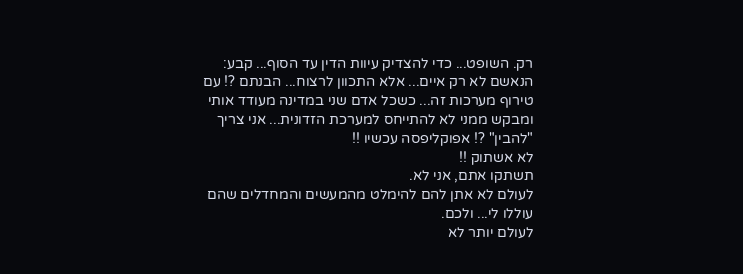רק. השופט... כדי להצדיק עיוות הדין עד הסוף... קבע: הנאשם לא רק איים... אלא התכוון לרצוח... הבנתם ?! עם טירוף מערכות זה... כשכל אדם שני במדינה מעודד אותי ומבקש ממני לא להתייחס למערכת הזדונית... אני צריך "להבין" ?! אפוקליפסה עכשיו !!
לא אשתוק !!
תשתקו אתם, אני לא.
לעולם לא אתן להם להימלט מהמעשים והמחדלים שהם עוללו לי... ולכם.
לעולם יותר לא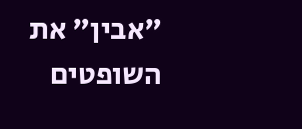"אבין" את השופטים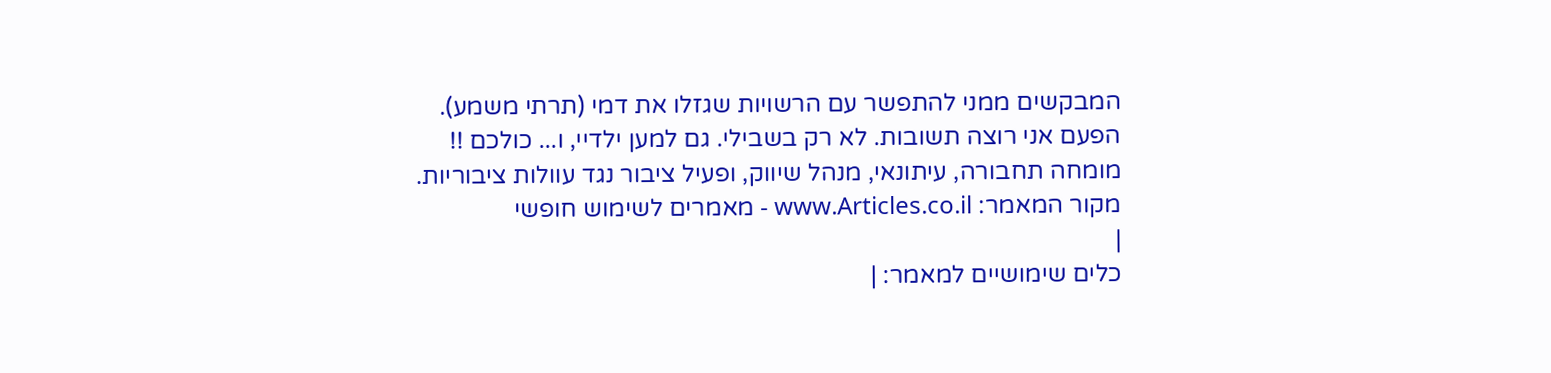המבקשים ממני להתפשר עם הרשויות שגזלו את דמי (תרתי משמע).
הפעם אני רוצה תשובות. לא רק בשבילי. גם למען ילדיי, ו... כולכם !!
מומחה תחבורה, עיתונאי, מנהל שיווק, ופעיל ציבור נגד עוולות ציבוריות.
מקור המאמר: www.Articles.co.il - מאמרים לשימוש חופשי
|
כלים שימושיים למאמר: |